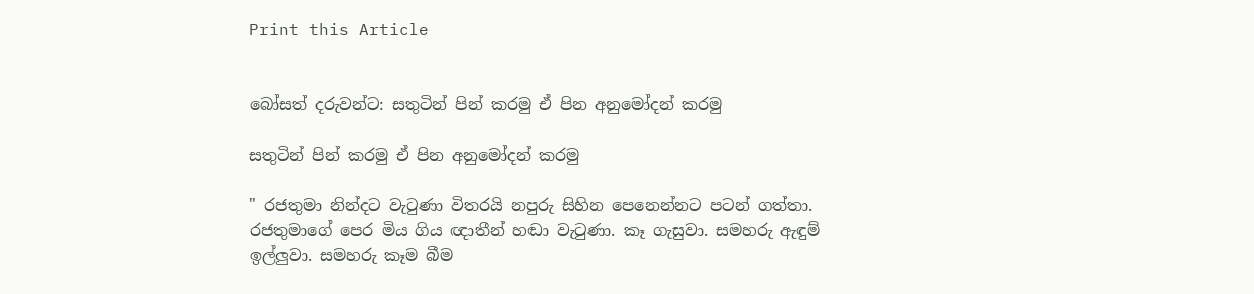Print this Article


බෝසත් දරුවන්ට: සතුටින් පින් කරමු ඒ පින අනුමෝදන් කරමු

සතුටින් පින් කරමු ඒ පින අනුමෝදන් කරමු

" රජතුමා නින්දට වැටුණා විතරයි නපුරු සිහින පෙනෙන්නට පටන් ගත්තා. රජතුමාගේ පෙර මිය ගිය ඥාතීන් හඬා වැටුණා. කෑ ගැසුවා. සමහරු ඇඳුම් ඉල්ලුවා. සමහරු කෑම බීම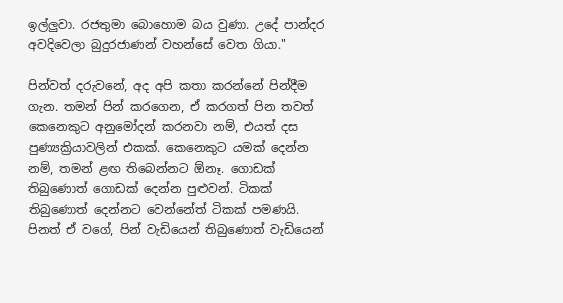ඉල්ලුවා. රජතුමා බොහොම බය වුණා. උදේ පාන්දර අවදිවෙලා බුදුරජාණන් වහන්සේ වෙත ගියා."

පින්වත් දරුවනේ, අද අපි කතා කරන්නේ පින්දීම ගැන. තමන් පින් කරගෙන, ඒ කරගත් පින තවත් කෙනෙකුට අනුමෝදන් කරනවා නම්, එයත් දස පුණ්‍යක්‍රියාවලින් එකක්. කෙනෙකුට යමක් දෙන්න නම්, තමන් ළඟ තිබෙන්නට ඕනෑ. ගොඩක් තිබුණොත් ගොඩක් දෙන්න පුළුවන්. ටිකක් තිබුණොත් දෙන්නට වෙන්නේත් ටිකක් පමණයි. පිනත් ඒ වගේ, පින් වැඩියෙන් තිබුණොත් වැඩියෙන්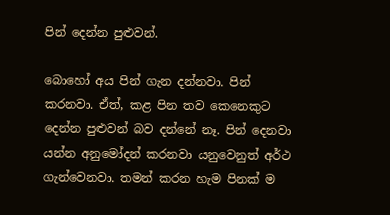පින් දෙන්න පුළුවන්.

බොහෝ අය පින් ගැන දන්නවා. පින් කරනවා. ඒත්, කළ පින තව කෙනෙකුට දෙන්න පුළුවන් බව දන්නේ නෑ. පින් දෙනවා යන්න අනුමෝදන් කරනවා යනුවෙනුත් අර්ථ ගැන්වෙනවා. තමන් කරන හැම පිනක් ම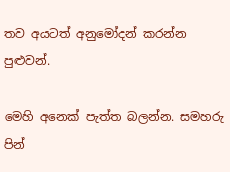තව අයටත් අනුමෝදන් කරන්න පුළුවන්.

මෙහි අනෙක් පැත්ත බලන්න. සමහරු පින්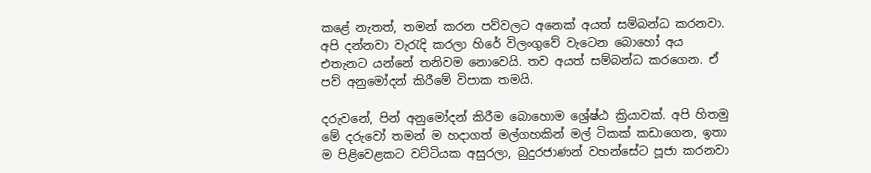කළේ නැතත්, තමන් කරන පව්වලට අනෙක් අයත් සම්බන්ධ කරනවා. අපි දන්නවා වැරැදි කරලා හිරේ විලංගුවේ වැටෙන බොහෝ අය එතැනට යන්නේ තනිවම නොවෙයි. තව අයත් සම්බන්ධ කරගෙන. ඒ පව් අනුමෝදන් කිරීමේ විපාක තමයි.

දරුවනේ, පින් අනුමෝදන් කිරීම බොහොම ශ්‍රේෂ්ඨ ක්‍රියාවක්. අපි හිතමු මේ දරුවෝ තමන් ම හදාගත් මල්ගහකින් මල් ටිකක් කඩාගෙන, ඉතා ම පිළිවෙළකට වට්ටියක අසුරලා, බුදුරජාණන් වහන්සේට පූජා කරනවා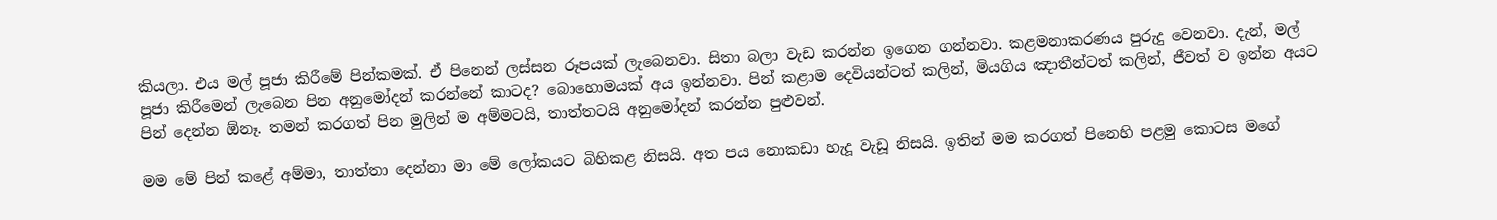කියලා. එය මල් පූජා කිරීමේ පින්කමක්. ඒ පිනෙන් ලස්සන රූපයක් ලැබෙනවා. සිතා බලා වැඩ කරන්න ඉගෙන ගන්නවා. කළමනාකරණය පුරුදු වෙනවා. දැන්, මල් පූජා කිරීමෙන් ලැබෙන පින අනුමෝදන් කරන්නේ කාටද? බොහොමයක් අය ඉන්නවා. පින් කළාම දෙවියන්ටත් කලින්, මියගිය ඤාතීන්ටත් කලින්, ජීවත් ව ඉන්න අයට පින් දෙන්න ඕනෑ. තමන් කරගත් පින මුලින් ම අම්මටයි, තාත්තටයි අනුමෝදන් කරන්න පුළුවන්.

මම මේ පින් කළේ අම්මා, තාත්තා දෙන්නා මා මේ ලෝකයට බිහිකළ නිසයි. අත පය නොකඩා හැදූ වැඩූ නිසයි. ඉතින් මම කරගත් පිනෙහි පළමු කොටස මගේ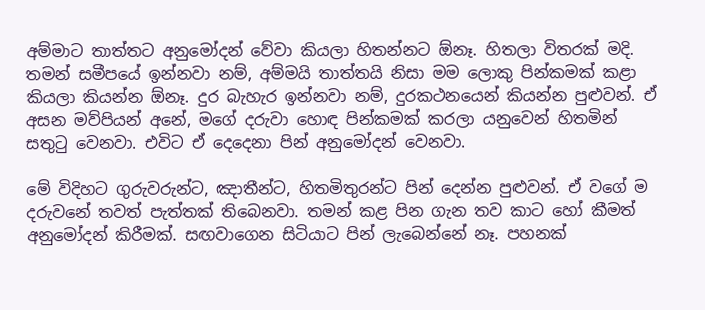අම්මාට තාත්තට අනුමෝදන් වේවා කියලා හිතන්නට ඕනෑ. හිතලා විතරක් මදි. තමන් සමීපයේ ඉන්නවා නම්, අම්මයි තාත්තයි නිසා මම ලොකු පින්කමක් කළා කියලා කියන්න ඕනෑ. දුර බැහැර ඉන්නවා නම්, දුරකථනයෙන් කියන්න පුළුවන්. ඒ අසන මව්පියන් අනේ, මගේ දරුවා හොඳ පින්කමක් කරලා යනුවෙන් හිතමින් සතුටු වෙනවා. එවිට ඒ දෙදෙනා පින් අනුමෝදන් වෙනවා.

මේ විදිහට ගුරුවරුන්ට, ඤාතීන්ට, හිතමිතුරන්ට පින් දෙන්න පුළුවන්. ඒ වගේ ම දරුවනේ තවත් පැත්තක් තිබෙනවා. තමන් කළ පින ගැන තව කාට හෝ කීමත් අනුමෝදන් කිරීමක්. සඟවාගෙන සිටියාට පින් ලැබෙන්නේ නෑ. පහනක්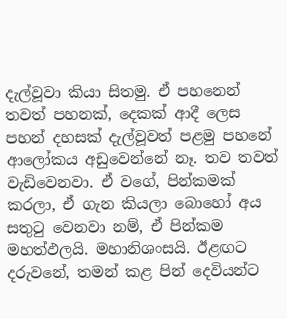දැල්වූවා කියා සිතමු. ඒ පහනෙන් තවත් පහනක්, දෙකක් ආදී ලෙස පහන් දහසක් දැල්වූවත් පළමු පහනේ ආලෝකය අඩුවෙන්නේ නෑ. තව තවත් වැඩිවෙනවා. ඒ වගේ, පින්කමක් කරලා, ඒ ගැන කියලා බොහෝ අය සතුටු වෙනවා නම්, ඒ පින්කම මහත්ඵලයි. මහානිශංසයි. ඊළඟට දරුවනේ, තමන් කළ පින් දෙවියන්ට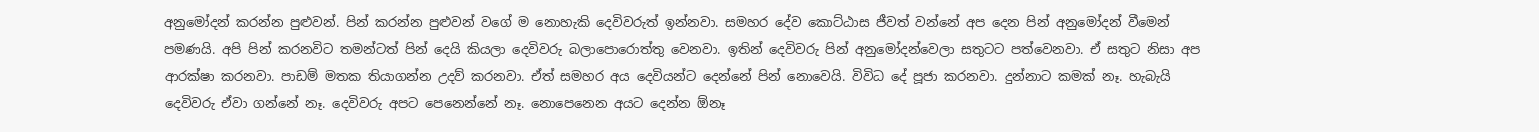අනුමෝදන් කරන්න පුළුවන්. පින් කරන්න පුළුවන් වගේ ම නොහැකි දෙවිවරුත් ඉන්නවා. සමහර දේව කොට්ඨාස ජීවත් වන්නේ අප දෙන පින් අනුමෝදන් වීමෙන් පමණයි. අපි පින් කරනවිට තමන්ටත් පින් දෙයි කියලා දෙවිවරු බලාපොරොත්තු වෙනවා. ඉතින් දෙවිවරු පින් අනුමෝදන්වෙලා සතුටට පත්වෙනවා. ඒ සතුට නිසා අප ආරක්ෂා කරනවා. පාඩම් මතක තියාගන්න උදව් කරනවා. ඒත් සමහර අය දෙවියන්ට දෙන්නේ පින් නොවෙයි. විවිධ දේ පූජා කරනවා. දුන්නාට කමක් නෑ. හැබැයි දෙවිවරු ඒවා ගන්නේ නෑ. දෙවිවරු අපට පෙනෙන්නේ නෑ. නොපෙනෙන අයට දෙන්න ඕනෑ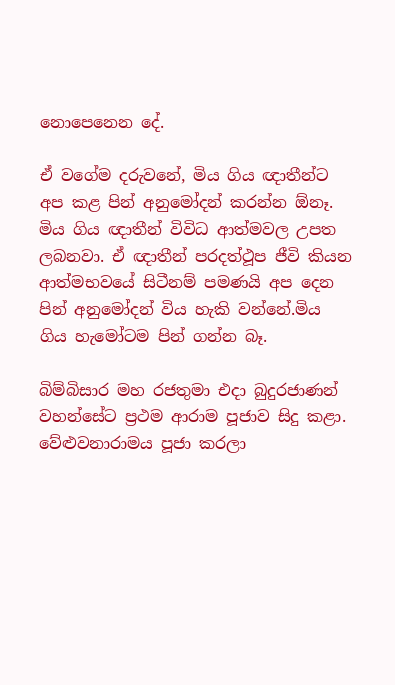නොපෙනෙන දේ.

ඒ වගේම දරුවනේ, මිය ගිය ඥාතීන්ට අප කළ පින් අනුමෝදන් කරන්න ඕනෑ. මිය ගිය ඥාතීන් විවිධ ආත්මවල උපත ලබනවා. ඒ ඥාතීන් පරදත්ථූප ජීවි කියන ආත්මභවයේ සිටීනම් පමණයි අප දෙන පින් අනුමෝදන් විය හැකි වන්නේ.මිය ගිය හැමෝටම පින් ගන්න බෑ.

බිම්බිසාර මහ රජතුමා එදා බුදුරජාණන් වහන්සේට ප්‍රථම ආරාම පූජාව සිදු කළා. වේළුවනාරාමය පූජා කරලා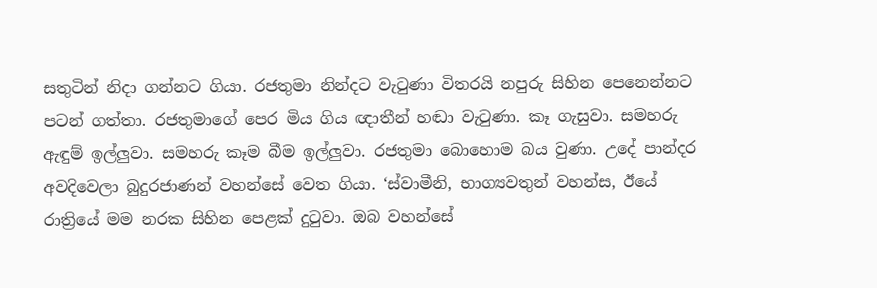සතුටින් නිදා ගන්නට ගියා. රජතුමා නින්දට වැටුණා විතරයි නපුරු සිහින පෙනෙන්නට පටන් ගත්තා. රජතුමාගේ පෙර මිය ගිය ඥාතීන් හඬා වැටුණා. කෑ ගැසුවා. සමහරු ඇඳුම් ඉල්ලුවා. සමහරු කෑම බීම ඉල්ලුවා. රජතුමා බොහොම බය වුණා. උදේ පාන්දර අවදිවෙලා බුදුරජාණන් වහන්සේ වෙත ගියා. ‘ස්වාමීනි, භාග්‍යවතුන් වහන්ස, ඊයේ රාත්‍රියේ මම නරක සිහින පෙළක් දුටුවා. ඔබ වහන්සේ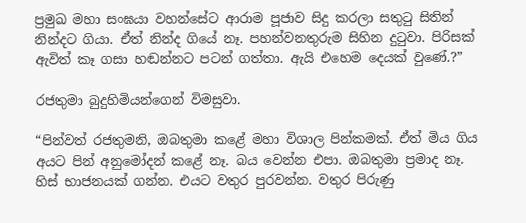ප්‍රමුඛ මහා සංඝයා වහන්සේට ආරාම පූජාව සිදු කරලා සතුටු සිතින් නින්දට ගියා. ඒත් නින්ද ගියේ නෑ. පහන්වනතුරුම සිහින දුටුවා. පිරිසක් ඇවිත් කෑ ගසා හඬන්නට පටන් ගත්තා. ඇයි එහෙම දෙයක් වුණේ.?”

රජතුමා බුදුහිමියන්ගෙන් විමසුවා.

“පින්වත් රජතුමනි, ඔබතුමා කළේ මහා විශාල පින්කමක්. ඒත් මිය ගිය අයට පින් අනුමෝදන් කළේ නෑ. බය වෙන්න එපා. ඔබතුමා ප්‍රමාද නෑ. හිස් භාජනයක් ගන්න. එයට වතුර පුරවන්න. වතුර පිරුණු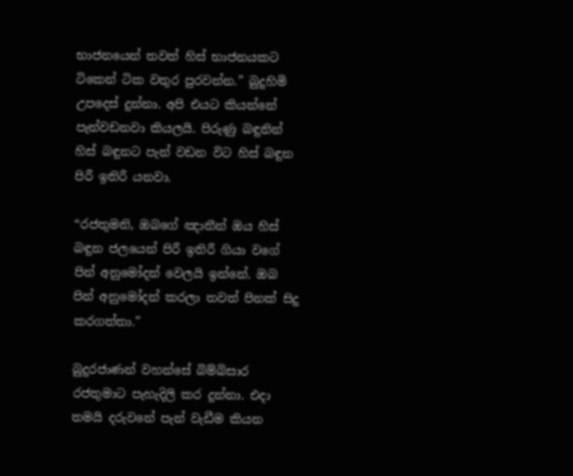භාජනයෙන් තවත් හිස් භාජනයකට ටිකෙන් ටික වතුර පුරවන්න.” බුදුහිමි උපදෙස් දුන්නා. අපි එයට කියන්නේ පැන්වඩනවා කියලයි. පිරුණු බඳුනින් හිස් බඳුනට පැන් වඩන විට හිස් බඳුන පිරී ඉතිරී යනවා.

“රජතුමනි, ඔබගේ ඤාතීන් ඔය හිස් බඳුන ජලයෙන් පිරී ඉතිරී ගියා වගේ පින් අනුමෝදන් වෙලයි ඉන්නේ. ඔබ පින් අනුමෝදන් කරලා තවත් පිනක් සිදු කරගත්තා.”

බුදුරජාණන් වහන්සේ බිම්බිසාර රජතුමාට පැහැදිලි කර දුන්නා. එදා තමයි දරුවනේ පැන් වැඩීම කියන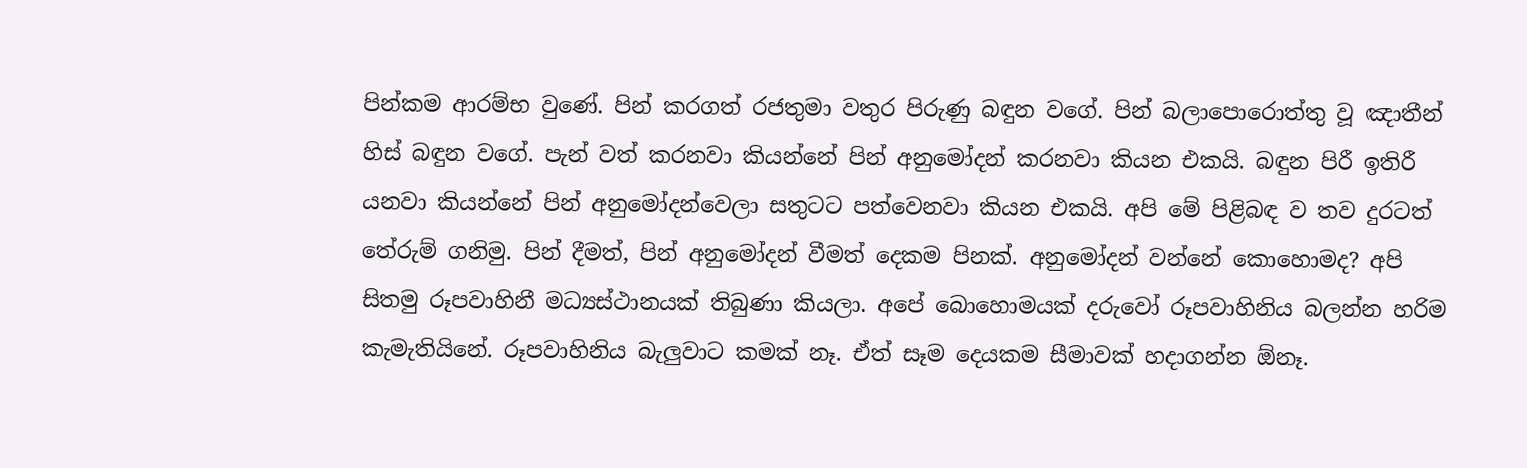පින්කම ආරම්භ වුණේ. පින් කරගත් රජතුමා වතුර පිරුණු බඳුන වගේ. පින් බලාපොරොත්තු වූ ඤාතීන් හිස් බඳුන වගේ. පැන් වත් කරනවා කියන්නේ පින් අනුමෝදන් කරනවා කියන එකයි. බඳුන පිරී ඉතිරී යනවා කියන්නේ පින් අනුමෝදන්වෙලා සතුටට පත්වෙනවා කියන එකයි. අපි මේ පිළිබඳ ව තව දුරටත් තේරුම් ගනිමු. පින් දීමත්, පින් අනුමෝදන් වීමත් දෙකම පිනක්. අනුමෝදන් වන්නේ කොහොමද? අපි සිතමු රූපවාහිනී මධ්‍යස්ථානයක් තිබුණා කියලා. අපේ බොහොමයක් දරුවෝ රූපවාහිනිය බලන්න හරිම කැමැතියිනේ. රූපවාහිනිය බැලුවාට කමක් නෑ. ඒත් සෑම දෙයකම සීමාවක් හදාගන්න ඕනෑ.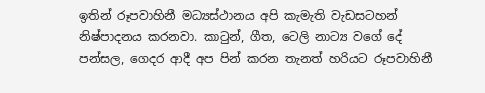ඉතින් රූපවාහිනී මධ්‍යස්ථානය අපි කැමැති වැඩසටහන් නිෂ්පාදනය කරනවා. කාටුන්, ගීත, ටෙලි නාට්‍ය වගේ දේ පන්සල, ගෙදර ආදී අප පින් කරන තැනත් හරියට රූපවාහිනී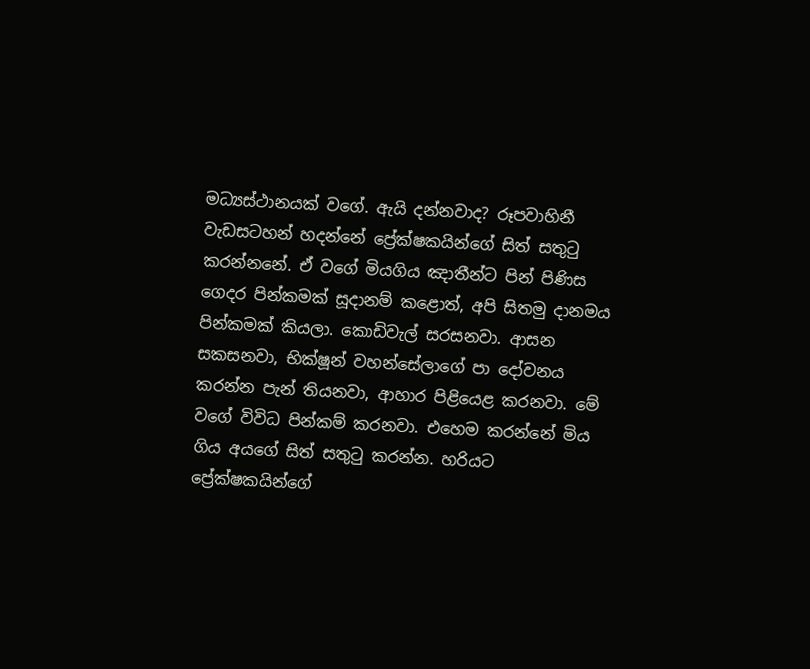මධ්‍යස්ථානයක් වගේ. ඇයි දන්නවාද? රූපවාහිනී වැඩසටහන් හදන්නේ ප්‍රේක්ෂකයින්ගේ සිත් සතුටු කරන්නනේ. ඒ වගේ මියගිය ඤාතීන්ට පින් පිණිස ගෙදර පින්කමක් සූදානම් කළොත්, අපි සිතමු දානමය පින්කමක් කියලා. කොඩිවැල් සරසනවා. ආසන සකසනවා, භික්ෂූන් වහන්සේලාගේ පා දෝවනය කරන්න පැන් තියනවා, ආහාර පිළියෙළ කරනවා. මේ වගේ විවිධ පින්කම් කරනවා. එහෙම කරන්නේ මිය ගිය අයගේ සිත් සතුටු කරන්න. හරියට ප්‍රේක්ෂකයින්ගේ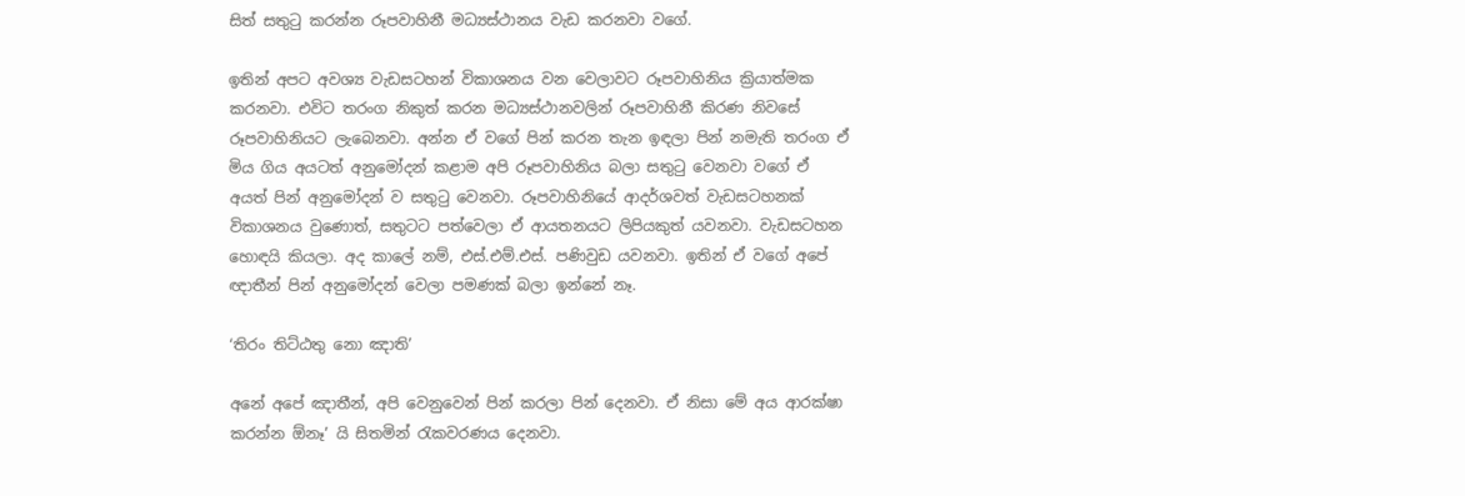සිත් සතුටු කරන්න රූපවාහිනී මධ්‍යස්ථානය වැඩ කරනවා වගේ.

ඉතින් අපට අවශ්‍ය වැඩසටහන් විකාශනය වන වෙලාවට රූපවාහිනිය ක්‍රියාත්මක කරනවා. එවිට තරංග නිකුත් කරන මධ්‍යස්ථානවලින් රූපවාහිනී කිරණ නිවසේ රූපවාහිනියට ලැබෙනවා. අන්න ඒ වගේ පින් කරන තැන ඉඳලා පින් නමැති තරංග ඒ මිය ගිය අයටත් අනුමෝදන් කළාම අපි රූපවාහිනිය බලා සතුටු වෙනවා වගේ ඒ අයත් පින් අනුමෝදන් ව සතුටු වෙනවා. රූපවාහිනියේ ආදර්ශවත් වැඩසටහනක් විකාශනය වුණොත්, සතුටට පත්වෙලා ඒ ආයතනයට ලිපියකුත් යවනවා. වැඩසටහන හොඳයි කියලා. අද කාලේ නම්, එස්.එම්.එස්. පණිවුඩ යවනවා. ඉතින් ඒ වගේ අපේ ඥාතීන් පින් අනුමෝදන් වෙලා පමණක් බලා ඉන්නේ නෑ.

‘තිරං තිට්ඨතු නො ඤාති’

අනේ අපේ ඤාතීන්, අපි වෙනුවෙන් පින් කරලා පින් දෙනවා. ඒ නිසා මේ අය ආරක්ෂා කරන්න ඕනෑ’ යි සිතමින් රැකවරණය දෙනවා.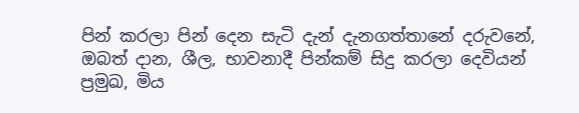පින් කරලා පින් දෙන සැටි දැන් දැනගත්තානේ දරුවනේ, ඔබත් දාන, ශීල, භාවනාදී පින්කම් සිදු කරලා දෙවියන් ප්‍රමුඛ, මිය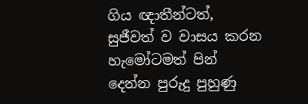ගිය ඥාතීන්ටත්, සුජීවත් ව වාසය කරන හැමෝටමත් පින් දෙන්න පුරුදු පුහුණු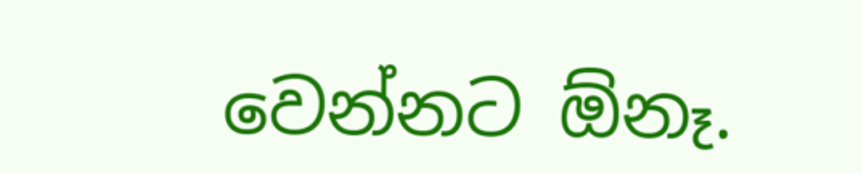වෙන්නට ඕනෑ.